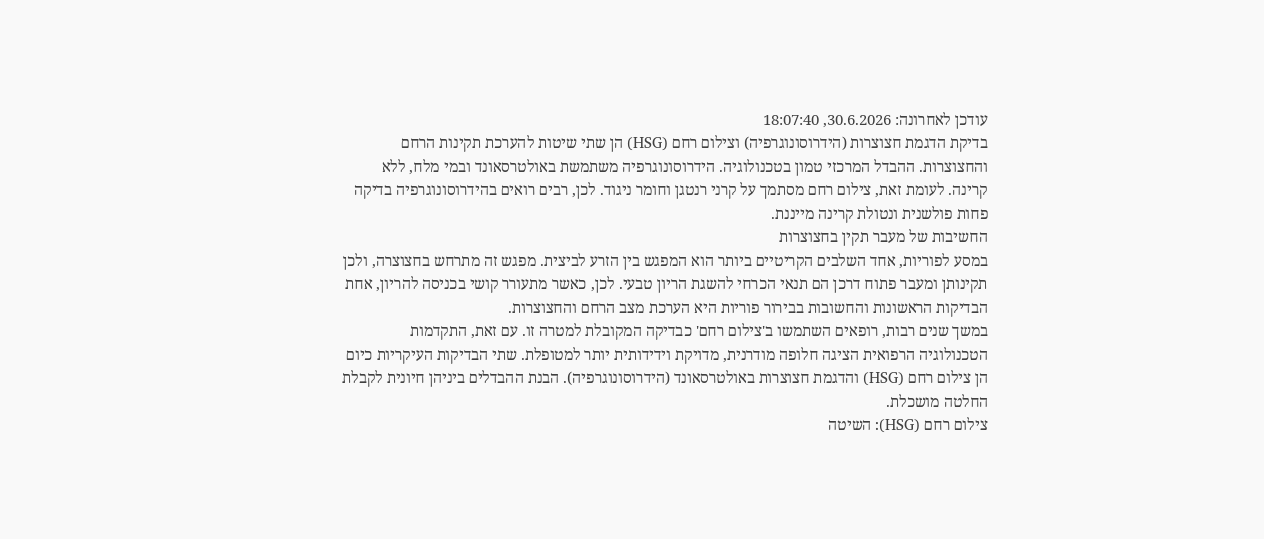עודכן לאחרונה: 30.6.2026, 18:07:40
בדיקת הדגמת חצוצרות (הידרוסונוגרפיה) וצילום רחם (HSG) הן שתי שיטות להערכת תקינות הרחם והחצוצרות. ההבדל המרכזי טמון בטכנולוגיה. הידרוסונוגרפיה משתמשת באולטרסאונד ובמי מלח, ללא קרינה. לעומת זאת, צילום רחם מסתמך על קרני רנטגן וחומר ניגוד. לכן, רבים רואים בהידרוסונוגרפיה בדיקה פחות פולשנית ונטולת קרינה מייננת.
החשיבות של מעבר תקין בחצוצרות
במסע לפוריות, אחד השלבים הקריטיים ביותר הוא המפגש בין הזרע לביצית. מפגש זה מתרחש בחצוצרה, ולכן תקינותן ומעבר פתוח דרכן הם תנאי הכרחי להשגת הריון טבעי. לכן, כאשר מתעורר קושי בכניסה להריון, אחת הבדיקות הראשונות והחשובות בבירור פוריות היא הערכת מצב הרחם והחצוצרות.
במשך שנים רבות, רופאים השתמשו ב'צילום רחם' כבדיקה המקובלת למטרה זו. עם זאת, התקדמות הטכנולוגיה הרפואית הציגה חלופה מודרנית, מדויקת וידידותית יותר למטופלת. שתי הבדיקות העיקריות כיום הן צילום רחם (HSG) והדגמת חצוצרות באולטרסאונד (הידרוסונוגרפיה). הבנת ההבדלים ביניהן חיונית לקבלת החלטה מושכלת.
צילום רחם (HSG): השיטה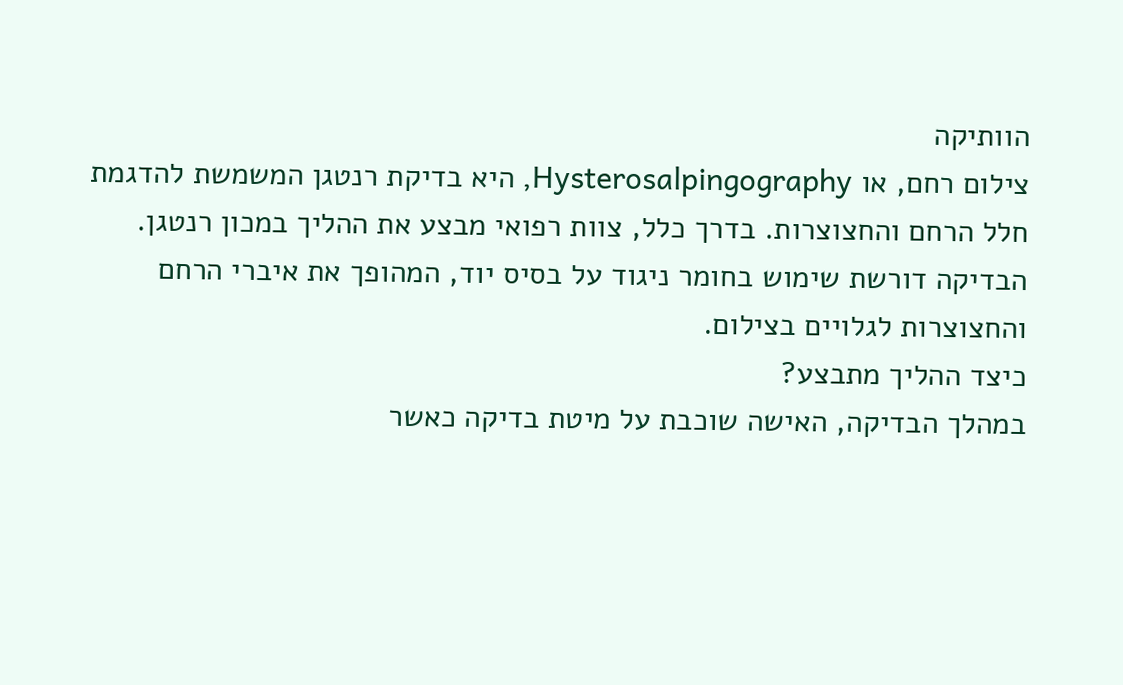הוותיקה
צילום רחם, או Hysterosalpingography, היא בדיקת רנטגן המשמשת להדגמת חלל הרחם והחצוצרות. בדרך כלל, צוות רפואי מבצע את ההליך במכון רנטגן. הבדיקה דורשת שימוש בחומר ניגוד על בסיס יוד, המהופך את איברי הרחם והחצוצרות לגלויים בצילום.
כיצד ההליך מתבצע?
במהלך הבדיקה, האישה שוכבת על מיטת בדיקה כאשר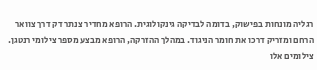רגליה מונחות בפישוק, בדומה לבדיקה גינקולוגית. הרופא מחדיר צנתר דק דרך צוואר הרחם ומזריק דרכו את חומר הניגוד. במהלך ההזרקה, הרופא מבצע מספר צילומי רנטגן. צילומים אלו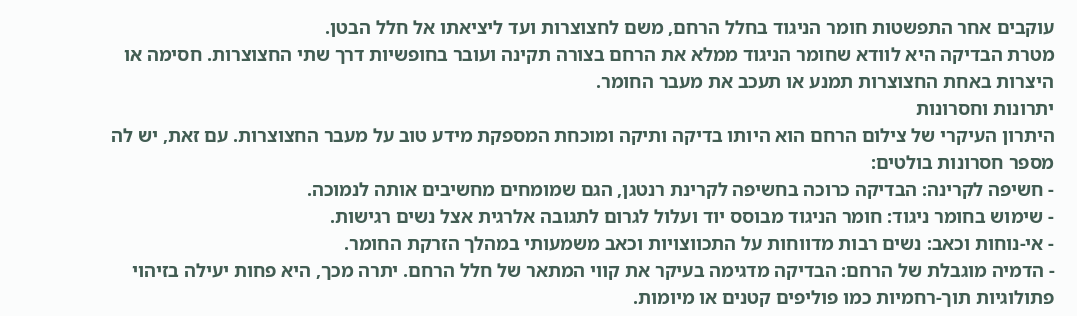עוקבים אחר התפשטות חומר הניגוד בחלל הרחם, משם לחצוצרות ועד ליציאתו אל חלל הבטן.
מטרת הבדיקה היא לוודא שחומר הניגוד ממלא את הרחם בצורה תקינה ועובר בחופשיות דרך שתי החצוצרות. חסימה או היצרות באחת החצוצרות תמנע או תעכב את מעבר החומר.
יתרונות וחסרונות
היתרון העיקרי של צילום הרחם הוא היותו בדיקה ותיקה ומוכחת המספקת מידע טוב על מעבר החצוצרות. עם זאת, יש לה מספר חסרונות בולטים:
- חשיפה לקרינה: הבדיקה כרוכה בחשיפה לקרינת רנטגן, הגם שמומחים מחשיבים אותה לנמוכה.
- שימוש בחומר ניגוד: חומר הניגוד מבוסס יוד ועלול לגרום לתגובה אלרגית אצל נשים רגישות.
- אי-נוחות וכאב: נשים רבות מדווחות על התכווצויות וכאב משמעותי במהלך הזרקת החומר.
- הדמיה מוגבלת של הרחם: הבדיקה מדגימה בעיקר את קווי המתאר של חלל הרחם. יתרה מכך, היא פחות יעילה בזיהוי פתולוגיות תוך-רחמיות כמו פוליפים קטנים או מיומות.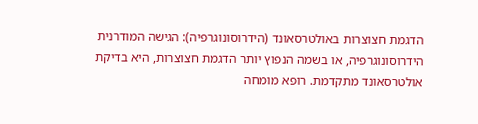הדגמת חצוצרות באולטרסאונד (הידרוסונוגרפיה): הגישה המודרנית
הידרוסונוגרפיה, או בשמה הנפוץ יותר הדגמת חצוצרות, היא בדיקת אולטרסאונד מתקדמת. רופא מומחה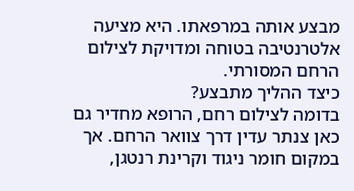מבצע אותה במרפאתו. היא מציעה אלטרנטיבה בטוחה ומדויקת לצילום הרחם המסורתי.
כיצד ההליך מתבצע?
בדומה לצילום רחם, הרופא מחדיר גם כאן צנתר עדין דרך צוואר הרחם. אך במקום חומר ניגוד וקרינת רנטגן,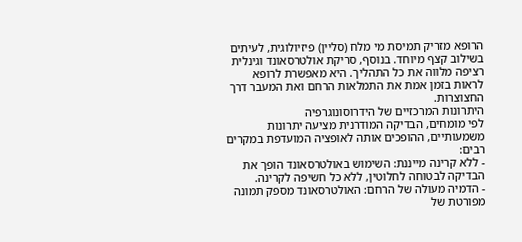הרופא מזריק תמיסת מי מלח (סליין) פיזיולוגית, לעיתים בשילוב קצף מיוחד. בנוסף, סריקת אולטרסאונד וגינלית רציפה מלווה את כל התהליך. היא מאפשרת לרופא לראות בזמן אמת את התמלאות הרחם ואת המעבר דרך החצוצרות.
היתרונות המרכזיים של הידרוסונוגרפיה
לפי מומחים, הבדיקה המודרנית מציעה יתרונות משמעותיים, ההופכים אותה לאופציה המועדפת במקרים רבים:
- ללא קרינה מייננת: השימוש באולטרסאונד הופך את הבדיקה לבטוחה לחלוטין, ללא כל חשיפה לקרינה.
- הדמיה מעולה של הרחם: האולטרסאונד מספק תמונה מפורטת של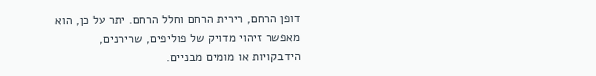דופן הרחם, רירית הרחם וחלל הרחם. יתר על כן, הוא מאפשר זיהוי מדויק של פוליפים, שרירנים, הידבקויות או מומים מבניים.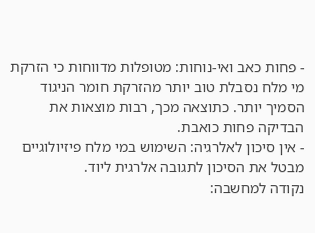- פחות כאב ואי-נוחות: מטופלות מדווחות כי הזרקת מי מלח נסבלת טוב יותר מהזרקת חומר הניגוד הסמיך יותר. כתוצאה מכך, רבות מוצאות את הבדיקה פחות כואבת.
- אין סיכון לאלרגיה: השימוש במי מלח פיזיולוגיים מבטל את הסיכון לתגובה אלרגית ליוד.
נקודה למחשבה: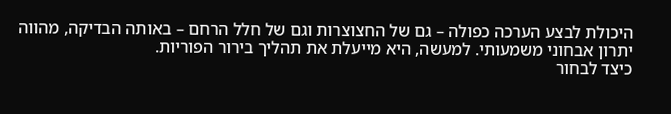היכולת לבצע הערכה כפולה – גם של החצוצרות וגם של חלל הרחם – באותה הבדיקה, מהווה יתרון אבחוני משמעותי. למעשה, היא מייעלת את תהליך בירור הפוריות.
כיצד לבחור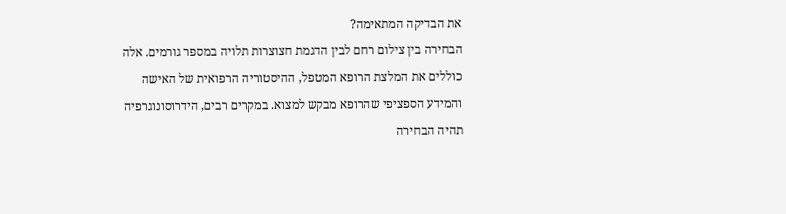את הבדיקה המתאימה?
הבחירה בין צילום רחם לבין הדגמת חצוצרות תלויה במספר גורמים. אלה כוללים את המלצת הרופא המטפל, ההיסטוריה הרפואית של האישה והמידע הספציפי שהרופא מבקש למצוא. במקרים רבים, הידרוסונוגרפיה תהיה הבחירה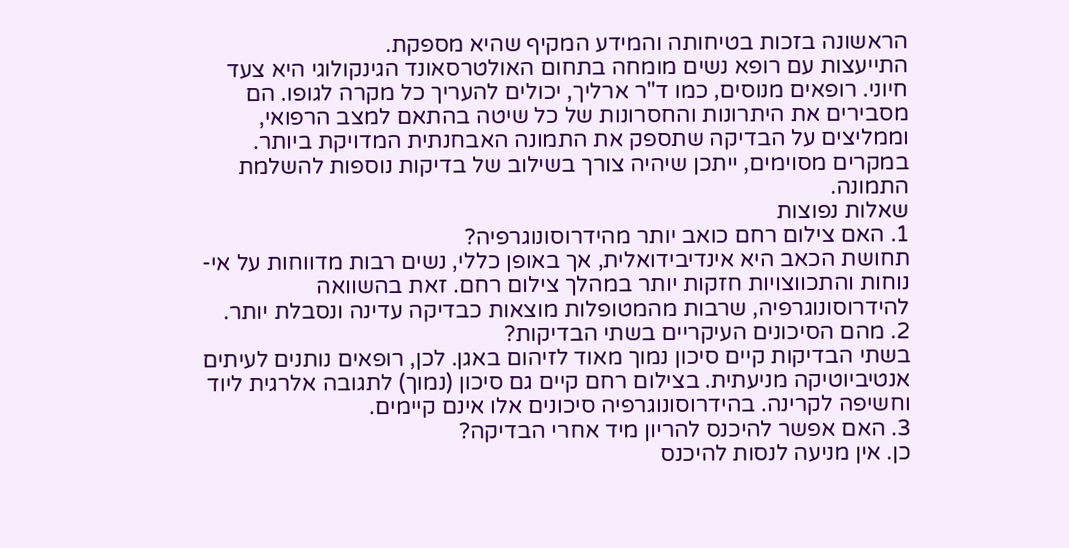הראשונה בזכות בטיחותה והמידע המקיף שהיא מספקת.
התייעצות עם רופא נשים מומחה בתחום האולטרסאונד הגינקולוגי היא צעד חיוני. רופאים מנוסים, כמו ד"ר ארליך, יכולים להעריך כל מקרה לגופו. הם מסבירים את היתרונות והחסרונות של כל שיטה בהתאם למצב הרפואי, וממליצים על הבדיקה שתספק את התמונה האבחנתית המדויקת ביותר. במקרים מסוימים, ייתכן שיהיה צורך בשילוב של בדיקות נוספות להשלמת התמונה.
שאלות נפוצות
1. האם צילום רחם כואב יותר מהידרוסונוגרפיה?
תחושת הכאב היא אינדיבידואלית, אך באופן כללי, נשים רבות מדווחות על אי-נוחות והתכווצויות חזקות יותר במהלך צילום רחם. זאת בהשוואה להידרוסונוגרפיה, שרבות מהמטופלות מוצאות כבדיקה עדינה ונסבלת יותר.
2. מהם הסיכונים העיקריים בשתי הבדיקות?
בשתי הבדיקות קיים סיכון נמוך מאוד לזיהום באגן. לכן, רופאים נותנים לעיתים אנטיביוטיקה מניעתית. בצילום רחם קיים גם סיכון (נמוך) לתגובה אלרגית ליוד וחשיפה לקרינה. בהידרוסונוגרפיה סיכונים אלו אינם קיימים.
3. האם אפשר להיכנס להריון מיד אחרי הבדיקה?
כן. אין מניעה לנסות להיכנס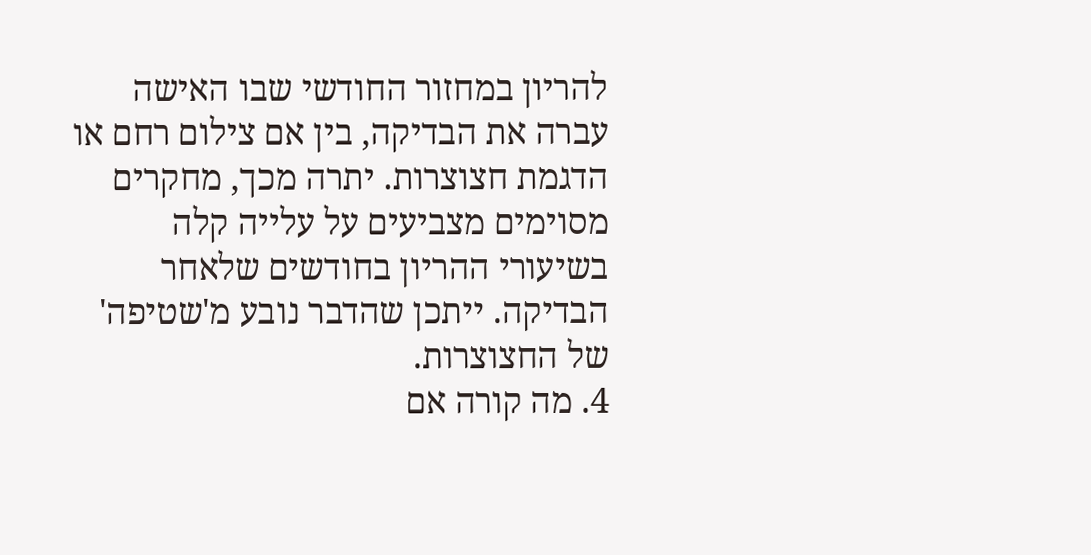להריון במחזור החודשי שבו האישה עברה את הבדיקה, בין אם צילום רחם או הדגמת חצוצרות. יתרה מכך, מחקרים מסוימים מצביעים על עלייה קלה בשיעורי ההריון בחודשים שלאחר הבדיקה. ייתכן שהדבר נובע מ'שטיפה' של החצוצרות.
4. מה קורה אם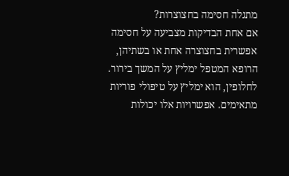מתגלה חסימה בחצוצרות?
אם אחת הבדיקות מצביעה על חסימה אפשרית בחצוצרה אחת או בשתיהן, הרופא המטפל ימליץ על המשך בירור. לחלופין, הוא ימליץ על טיפולי פוריות מתאימים. אפשרויות אלו יכולות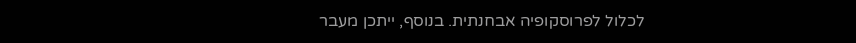לכלול לפרוסקופיה אבחנתית. בנוסף, ייתכן מעבר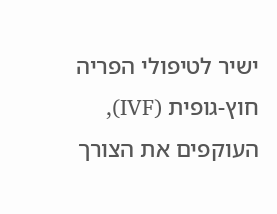ישיר לטיפולי הפריה חוץ-גופית (IVF), העוקפים את הצורך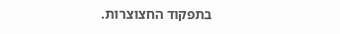בתפקוד החצוצרות.